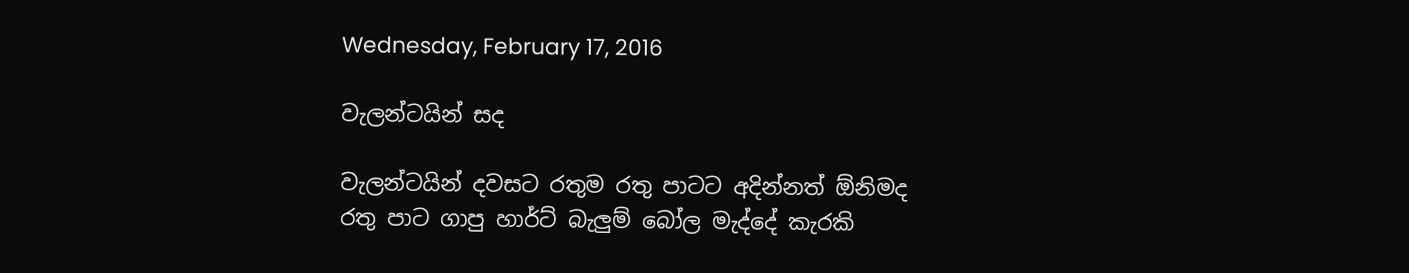Wednesday, February 17, 2016

වැලන්ටයින් සද

වැලන්ටයින් දවසට රතුම රතු පාටට අදින්නත් ඕනිමද
රතු පාට ගාපු හාර්ට් බැලුම් බෝල මැද්දේ කැරකි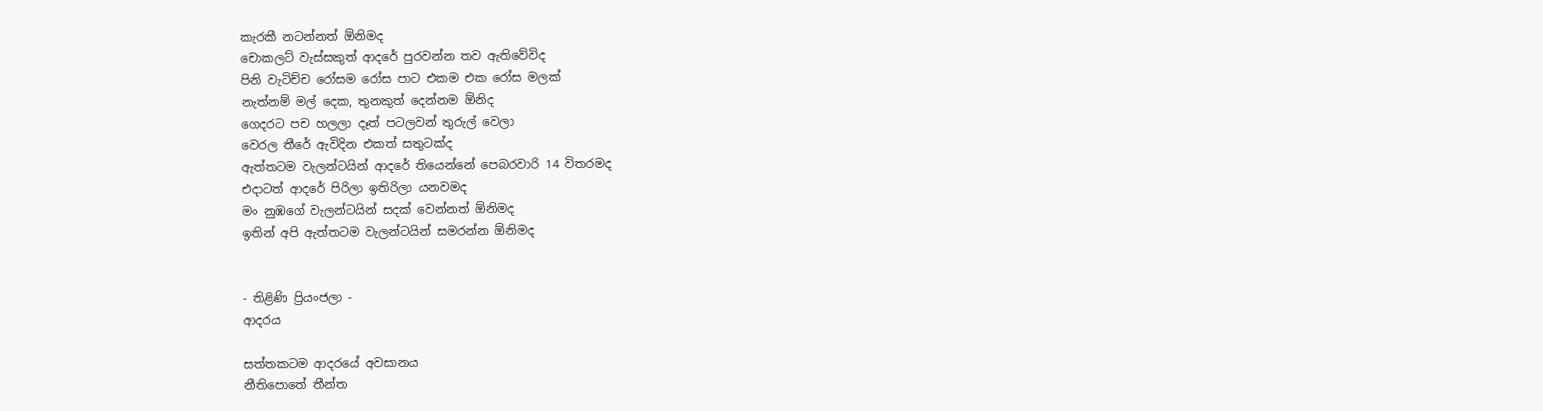කැරකී නටන්නත් ඕනිමද
චොකලට් වැස්සකුත් ආදරේ පුරවන්න තව ඇතිවේවිද
පිනි වැටිච්ච රෝසම රෝස පාට එකම එක රෝස මලක්
නැත්නම් මල් දෙක, තුනකුත් දෙන්නම ඕනිද
ගෙදරට පච හලලා දෑත් පටලවන් තුරුල් වෙලා
වෙරල තීරේ ඇවිදින එකත් සතුටක්ද
ඇත්තටම වැලන්ටයින් ආදරේ තියෙන්නේ පෙබරවාරි 14 විතරමද
එදාටත් ආදරේ පිරිලා ඉතිරිලා යනවමද
මං නුඹගේ වැලන්ටයින් සදක් වෙන්නත් ඕනිමද
ඉතින් අපි ඇත්තටම වැලන්ටයින් සමරන්න ඕනිමද


- තිළිණි ප්‍රියංජලා -
ආදරය

සත්තකටම ආදරයේ අවසානය
නීතිපොතේ තීන්ත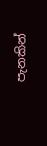පැනකින්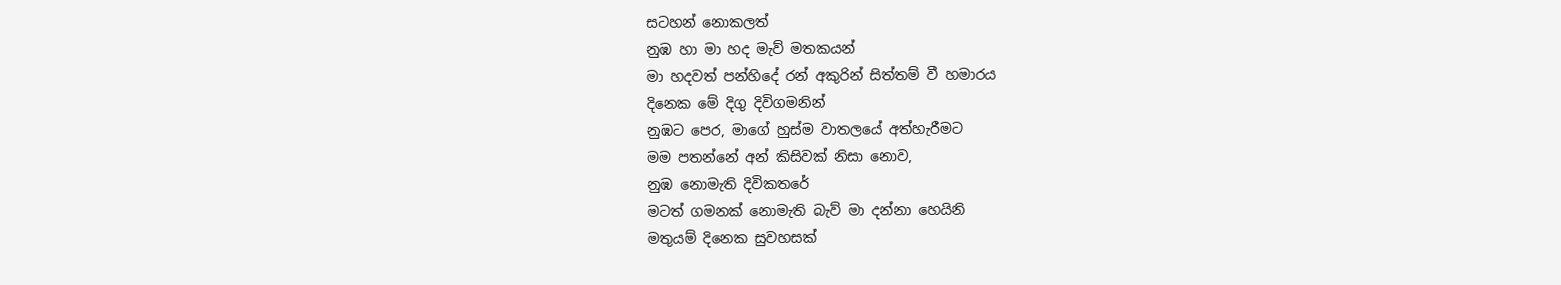සටහන් නොකලත්
නුඹ හා මා හද මැව් මතකයන්
මා හදවත් පන්හිදේ රන් අකුරින් සිත්තම් වී හමාරය
දිනෙක මේ දිගු දිවිගමනින්
නුඹට පෙර, මාගේ හුස්ම වාතලයේ අත්හැරීමට
මම පතන්නේ අන් කිසිවක් නිසා නොව,
නුඹ නොමැති දිවිකතරේ
මටත් ගමනක් නොමැති බැව් මා දන්නා හෙයිනි
මතුයම් දිනෙක සුවහසක්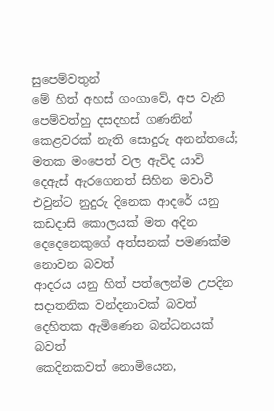සුපෙම්වතුන්
මේ හිත් අහස් ගංගාවේ, අප වැනි පෙම්වත්හු දසදහස් ගණනින්
කෙළවරක් නැති සොදුරු අනන්තයේ; මතක මංපෙත් වල ඇවිද යාවි
දෙඇස් ඇරගෙනත් සිහින මවාවී
එවුන්ට නුදුරු දිනෙක ආදරේ යනු
කඩදාසි කොලයක් මත අදින
දෙදෙනෙකුගේ අත්සනක් පමණක්ම නොවන බවත්
ආදරය යනු හිත් පත්ලෙන්ම උපදින
සදාතනික වන්දනාවක් බවත්
දෙහිතක ඇමිණෙන බන්ධනයක් බවත්
කෙදිනකවත් නොමියෙන,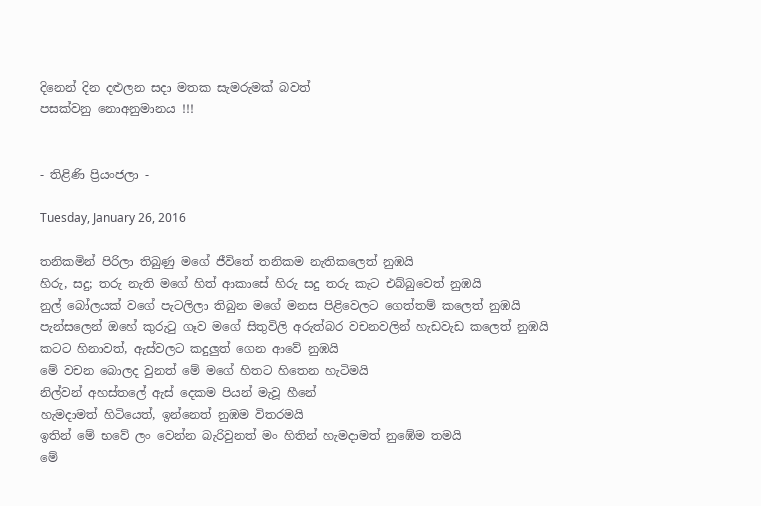දිනෙන් දින දළුලන සදා මතක සැමරුමක් බවත්
පසක්වනු නොඅනුමානය !!!


- තිළිණි ප්‍රියංජලා -

Tuesday, January 26, 2016

තනිකමින් පිරිලා තිබුණු මගේ ජීවිතේ තනිකම නැතිකලෙත් නුඹයි
හිරු, සදු; තරු නැති මගේ හිත් ආකාසේ හිරු සදු තරු කැට එබ්බුවෙත් නුඹයි
නුල් බෝලයක් වගේ පැටලිලා තිබුන මගේ මනස පිළිවෙලට ගෙත්තම් කලෙත් නුඹයි
පැන්සලෙන් ඔහේ කුරුටු ගෑව මගේ සිතුවිලි අරුත්බර වචනවලින් හැඩවැඩ කලෙත් නුඹයි
කටට හිනාවත්, ඇස්වලට කදුලුත් ගෙන ආවේ නුඹයි
මේ වචන බොලද වුනත් මේ මගේ හිතට හිතෙන හැටිමයි
නිල්වන් අහස්තලේ ඇස් දෙකම පියන් මැවූ හීනේ
හැමදාමත් හිටියෙත්, ඉන්නෙත් නුඹම විතරමයි
ඉතින් මේ භවේ ලං වෙන්න බැරිවුනත් මං හිතින් හැමදාමත් නුඹේම තමයි
මේ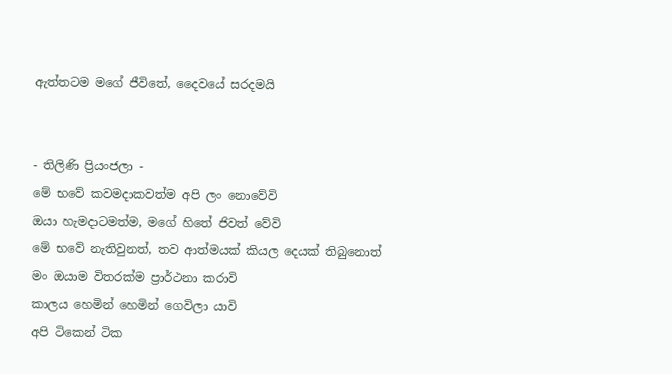ඇත්තටම මගේ ජීවිතේ, දෛවයේ සරදමයි


- තිලිණි ප්‍රියංජලා -
මේ භවේ කවමදාකවත්ම අපි ලං නොවේවි
ඔයා හැමදාටමත්ම, මගේ හිතේ ජිවත් වේවි
මේ භවේ නැතිවුනත්, තව ආත්මයක් කියල දෙයක් තිබුනොත්
මං ඔයාම විතරක්ම ප්‍රාර්ථනා කරාවි
කාලය හෙමින් හෙමින් ගෙවිලා යාවි
අපි ටිකෙන් ටික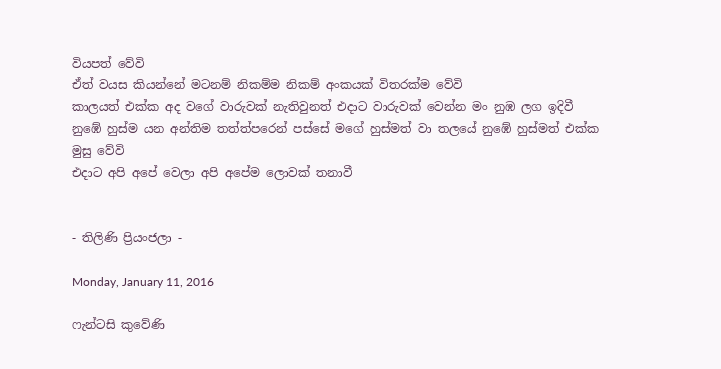වියපත් වේවි
ඒත් වයස කියන්නේ මටනම් නිකම්ම නිකම් අංකයක් විතරක්ම වේවි
කාලයත් එක්ක අද වගේ වාරුවක් නැතිවුනත් එදාට වාරුවක් වෙන්න මං නුඹ ලග ඉදිවී
නුඹේ හුස්ම යන අන්තිම තත්ත්පරෙන් පස්සේ මගේ හුස්මත් වා තලයේ නුඹේ හුස්මත් එක්ක මුසු වේවි
එදාට අපි අපේ වෙලා අපි අපේම ලොවක් තනාවී


- තිලිණි ප්‍රියංජලා -

Monday, January 11, 2016

ෆැන්ටසි කුවේණි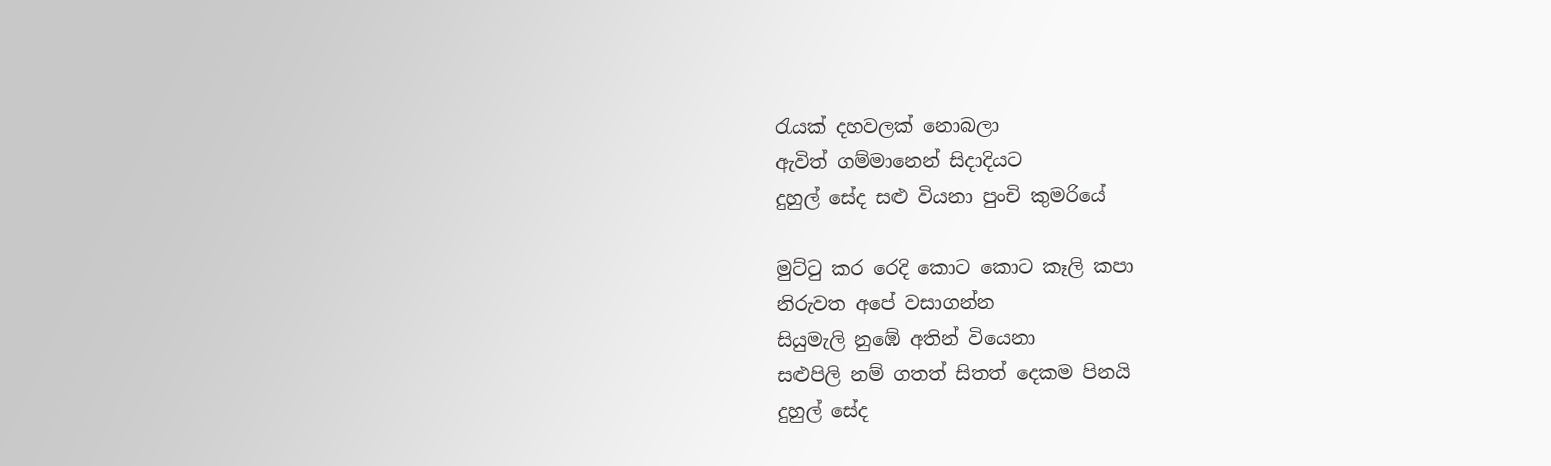රැයක් දහවලක් නොබලා
ඇවිත් ගම්මානෙන් සිදාදියට
දුහුල් සේද සළු වියනා පුංචි කුමරියේ

මුට්ටු කර රෙදි කොට කොට කෑලි කපා
නිරුවත අපේ වසාගන්න
සියුමැලි නුඹේ අතින් වියෙනා
සළුපිලි නම් ගතත් සිතත් දෙකම පිනයි
දුහුල් සේද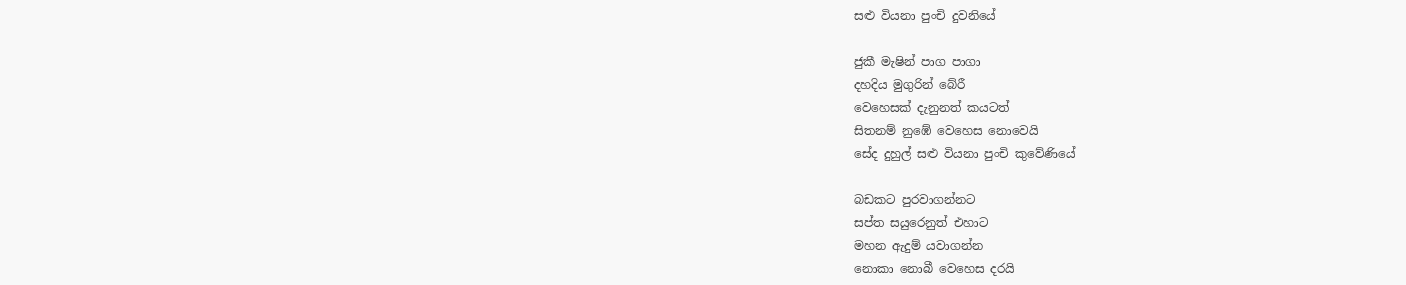සළු වියනා පුංචි දුවනියේ

ජුකී මැෂින් පාග පාගා
දහදිය මුගුරින් බේරී
වෙහෙසක් දැනුනත් කයටත්
සිතනම් නුඹේ වෙහෙස නොවෙයි
සේද දුහුල් සළු වියනා පුංචි කුවේණියේ

බඩකට පුරවාගන්නට
සප්ත සයුරෙනුත් එහාට
මහන ඇදුම් යවාගන්න
නොකා නොබී වෙහෙස දරයි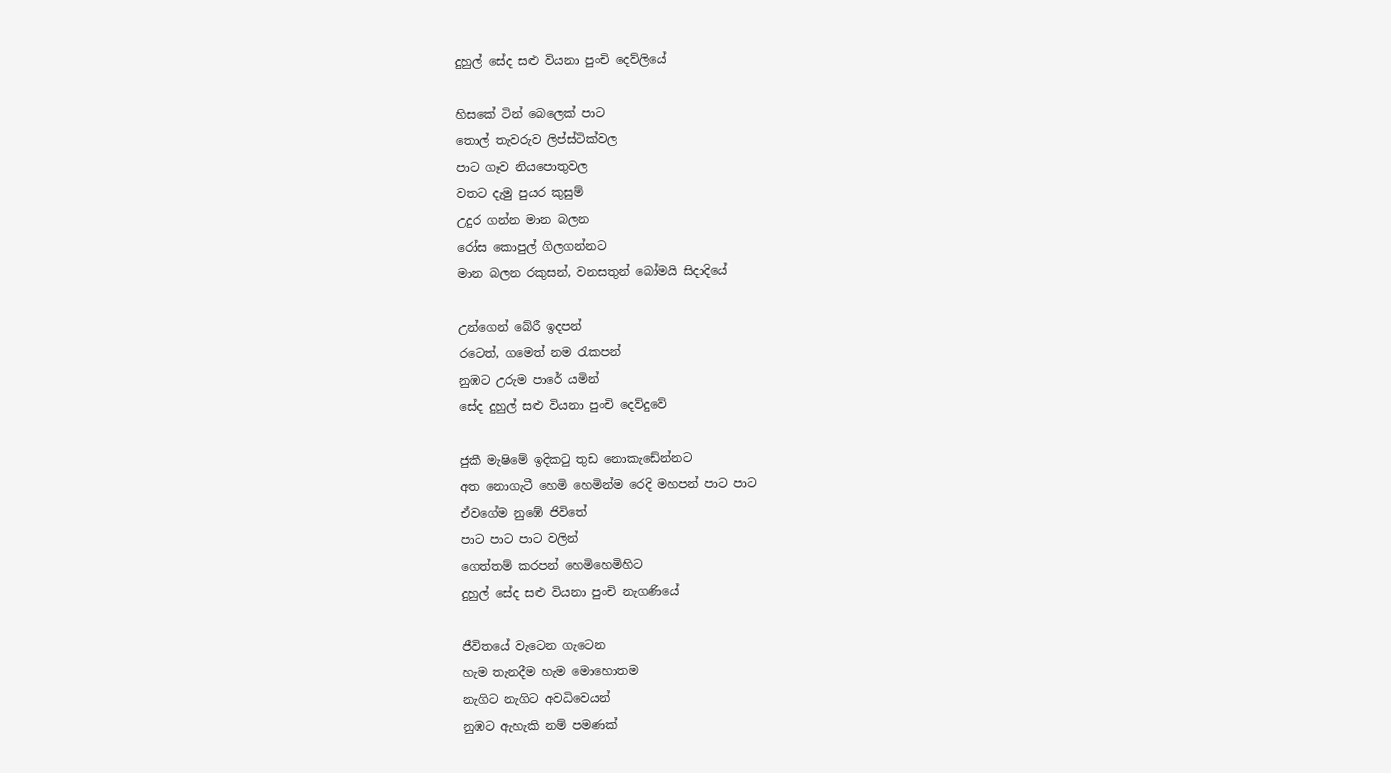දුහුල් සේද සළු වියනා පුංචි දෙව්ලියේ

හිසකේ ටින් බෙලෙක් පාට
තොල් තැවරුව ලිප්ස්ටික්වල
පාට ගෑව නියපොතුවල
වතට දැමු පුයර කුසුම්
උදුර ගන්න මාන බලන
රෝස කොපුල් ගිලගන්නට
මාන බලන රකුසන්, වනසතුන් බෝමයි සිදාදියේ

උන්ගෙන් බේරී ඉදපන්
රටෙත්, ගමෙත් නම රැකපන්
නුඹට උරුම පාරේ යමින්
සේද දුහුල් සළු වියනා පුංචි දෙව්දුවේ

ජුකී මැෂිමේ ඉදිකටු තුඩ නොකැඩේන්නට
අත නොගැටී හෙමි හෙමින්ම රෙදි මහපන් පාට පාට
ඒවගේම නුඹේ ජිවිතේ
පාට පාට පාට වලින්
ගෙත්තම් කරපන් හෙමිහෙමිහිට
දුහුල් සේද සළු වියනා පුංචි නැගණියේ

ජීවිතයේ වැටෙන ගැටෙන
හැම තැනදීම හැම මොහොතම
නැගිට නැගිට අවධිවෙයන්
නුඹට ඇහැකි නම් පමණක්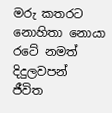මරු කතරට නොහිතා නොයා
රටේ නමත් දිදුලවපන්
ජීවිත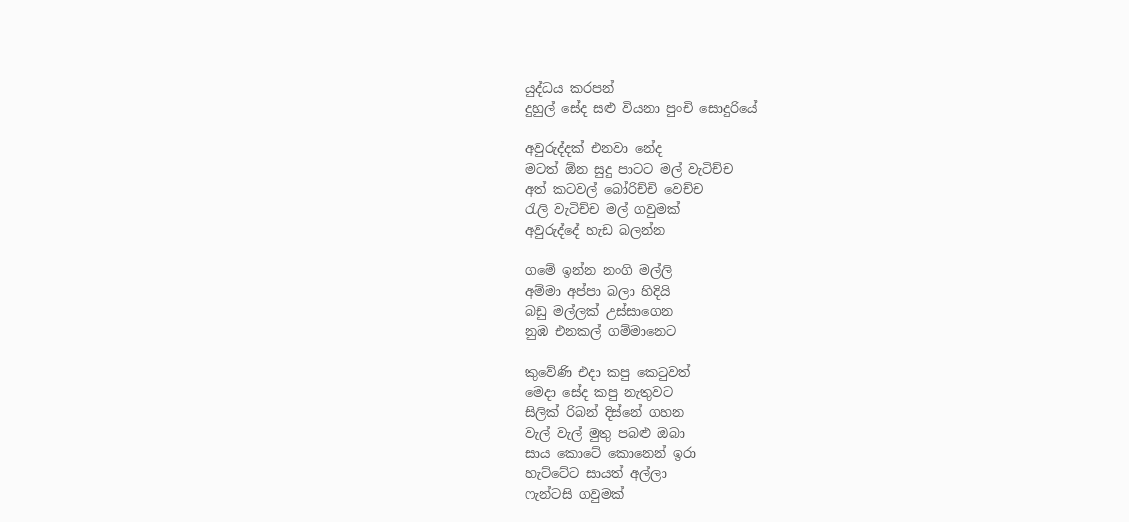යුද්ධය කරපන්
දුහුල් සේද සළු වියනා පුංචි සොදුරියේ

අවුරුද්දක් එනවා නේද
මටත් ඕන සුදු පාටට මල් වැටිච්ච
අත් කටවල් බෝරිච්චි වෙච්ච
රැලි වැටිච්ච මල් ගවුමක්
අවුරුද්දේ හැඩ බලන්න

ගමේ ඉන්න නංගි මල්ලි
අම්මා අප්පා බලා හිදියි
බඩු මල්ලක් උස්සාගෙන
නුඹ එනකල් ගම්මානෙට

කුවේණි එදා කපු කෙටුවත්
මෙදා සේද කපු නැතුවට
සිලික් රිබන් දිස්නේ ගහන
වැල් වැල් මුතු පබළු ඔබා
සාය කොටේ කොනෙන් ඉරා
හැට්ටේට සායත් අල්ලා
ෆැන්ටසි ගවුමක්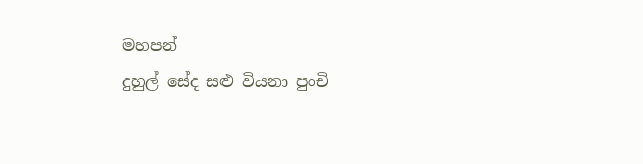මහපන්
දුහුල් සේද සළු වියනා පුංචි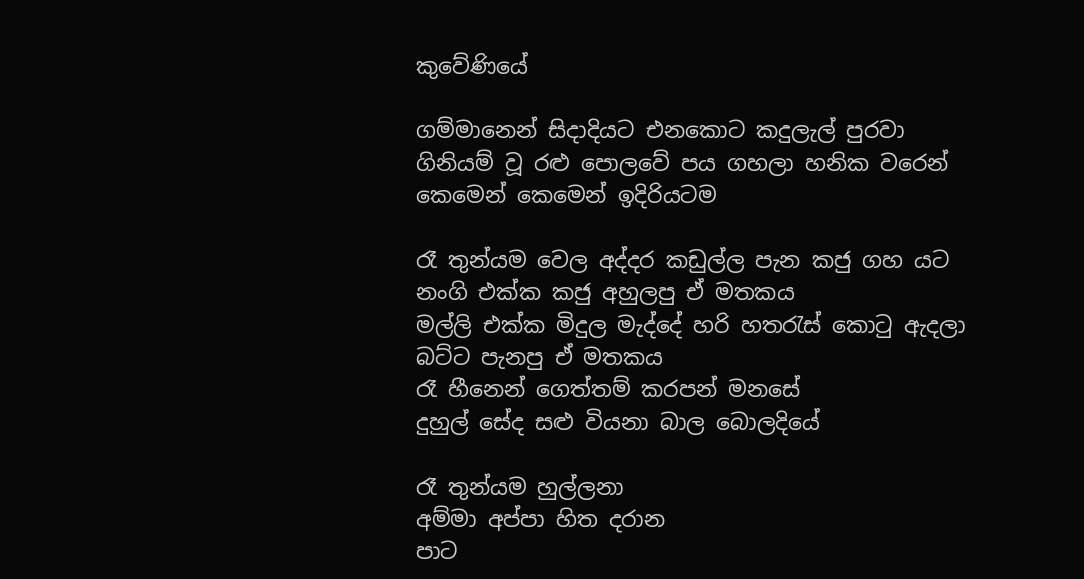කුවේණියේ

ගම්මානෙන් සිදාදියට එනකොට කදුලැල් පුරවා
ගිනියම් වූ රළු පොලවේ පය ගහලා හනික වරෙන්
කෙමෙන් කෙමෙන් ඉදිරියටම

රෑ තුන්යම වෙල අද්දර කඩුල්ල පැන කජු ගහ යට
නංගි එක්ක කජු අහුලපු ඒ මතකය
මල්ලි එක්ක මිදුල මැද්දේ හරි හතරැස් කොටු ඇදලා
බට්ට පැනපු ඒ මතකය
රෑ හීනෙන් ගෙත්තම් කරපන් මනසේ
දුහුල් සේද සළු වියනා බාල බොලදියේ

රෑ තුන්යම හුල්ලනා
අම්මා අප්පා හිත දරාන
පාට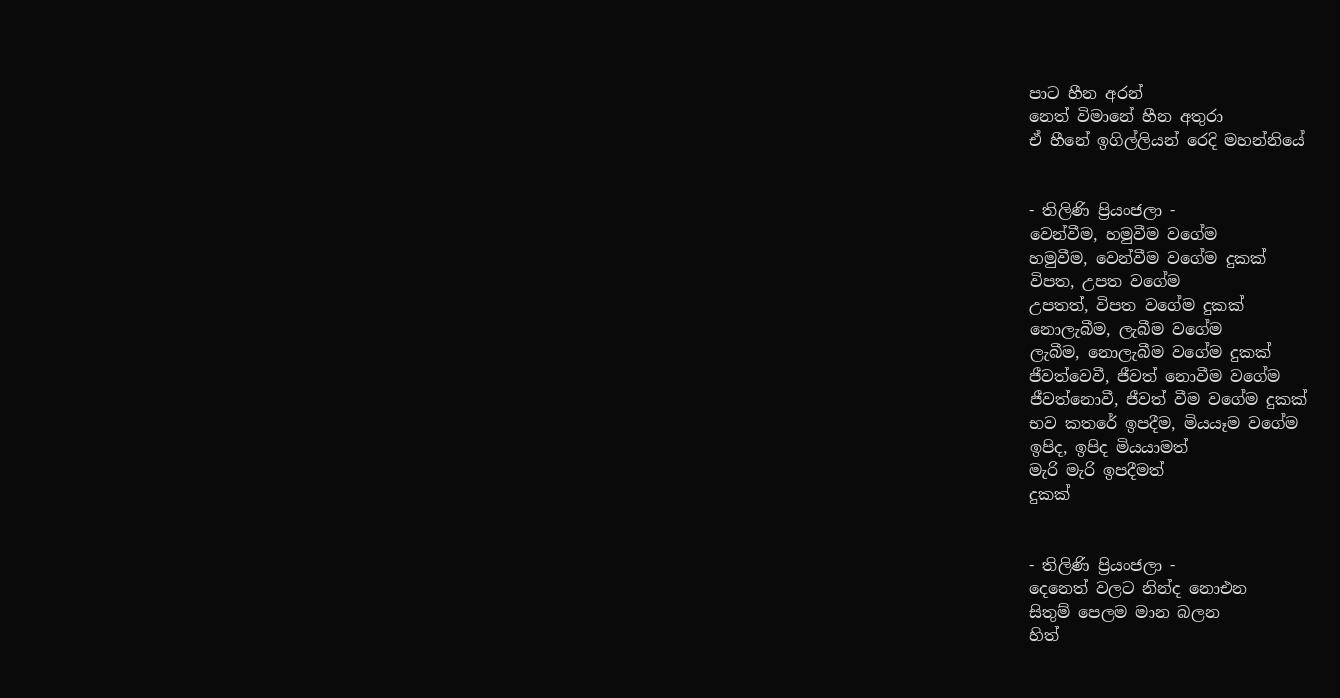පාට හීන අරන්
නෙත් විමානේ හීන අතුරා
ඒ හීනේ ඉගිල්ලියන් රෙදි මහන්නියේ


- තිලිණි ප්‍රියංජලා -
වෙන්වීම, හමුවීම වගේම
හමුවීම, වෙන්වීම වගේම දුකක්
විපත, උපත වගේම
උපතත්, විපත වගේම දුකක්
නොලැබීම, ලැබීම වගේම
ලැබීම, නොලැබීම වගේම දුකක්
ජීවත්වෙවී, ජීවත් නොවීම වගේම
ජීවත්නොවී, ජීවත් වීම වගේම දුකක්
භව කතරේ ඉපදීම, මියයෑම වගේම
ඉපිද, ඉපිද මියයාමත්
මැරි මැරි ඉපදීමත්
දුකක්


- තිලිණි ප්‍රියංජලා -
දෙනෙත් වලට නින්ද නොඑන
සිතුම් පෙලම මාන බලන
හිත්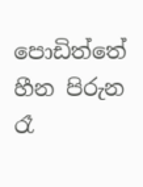පොඩිත්තේ හීන පිරුන
රෑ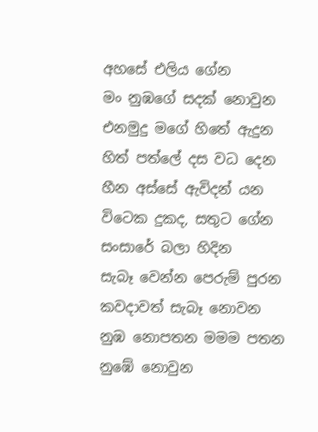අහසේ එලිය ගේන
මං නුඹගේ සදක් නොවුන
එනමුදු මගේ හිතේ ඇදුන
හිත් පත්ලේ දස වධ දෙන
හීන අස්සේ ඇවිදන් යන
විටෙක දුකද, සතුට ගේන
සංසාරේ බලා හිදින
සැබෑ වෙන්න පෙරුම් පුරන
කවදාවත් සැබෑ නොවන
නුඹ නොපතන මමම පතන
නුඹේ නොවුන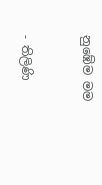නුඹේම මම


- තිලිණි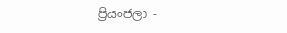ප්‍රියංජලා -